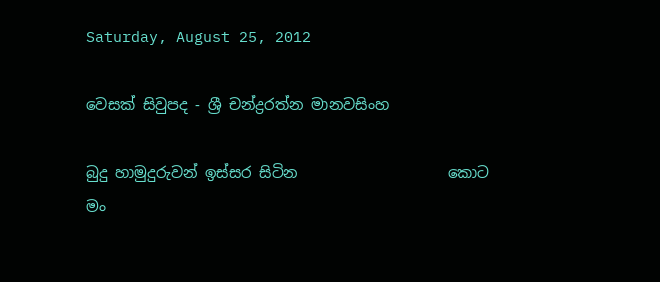Saturday, August 25, 2012

වෙසක් සිවුපද - ශ්‍රී චන්ද්‍රරත්න මානවසිංහ

බුදු හාමුදුරුවන් ඉස්සර සිටින                    කොට
මං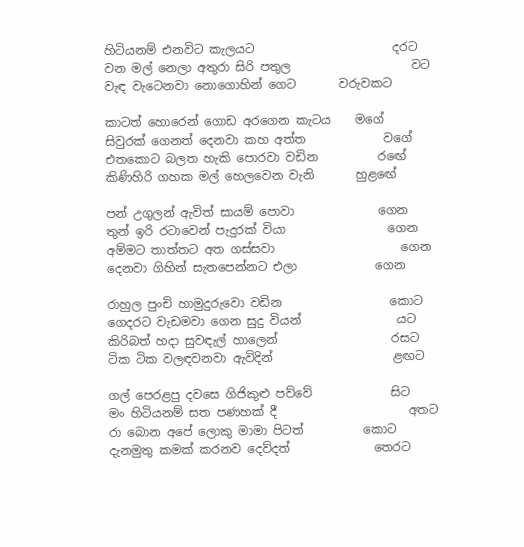හිටියනම් එනවිට කැලයට                       දරට
වන මල් නෙලා අතුරා සිරි පතුල                    වට
වැඳ වැටෙනවා නොගොහින් ගෙට       වරුවකට

කාටත් හොරෙන් ගොඩ අරගෙන කැටය    මගේ
සිවුරක් ගෙනත් දෙනවා කහ අත්ත             වගේ
එතකොට බලත හැකි පොරවා වඩින          ර‍ඟේ
කිණිහිරි ගහක මල් හෙලවෙන වැනි       හුළ‍ඟේ

පන් උගුලන් ඇවිත් සායම් පොවා              ගෙන
තුන් ඉරි රටාවෙන් පැදුරක් වියා                 ගෙන
අම්මට තාත්තට අත ගස්සවා                     ගෙන
දෙනවා ගිහින් සැතපෙන්නට එලා             ගෙන

රාහුල පුංචි හාමුදුරුවො වඩින                  කොට
ගෙදරට වැඩමවා ගෙන සුදු වියන්                යට
කිරිබත් හදා සුවඳැල් හාලෙන්                   රස‍ට
ටික ටික වලඳවනවා ඇවිදින්                    ළඟ‍ට

ගල් පෙරළපු දවසෙ ගිජිකුළු පව්වේ             සිට
මං හිටියනම් සත පණහක් දී                      අතට
රා බොන අපේ ලොකු මාමා පිටත්          කොට
දැනමුතු කමක් කරනව දෙව්දත්              තෙරට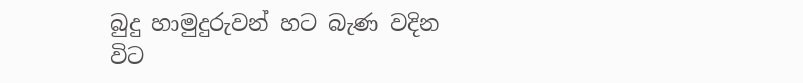බුදු හාමුදුරුවන් හට බැණ වදින                   විට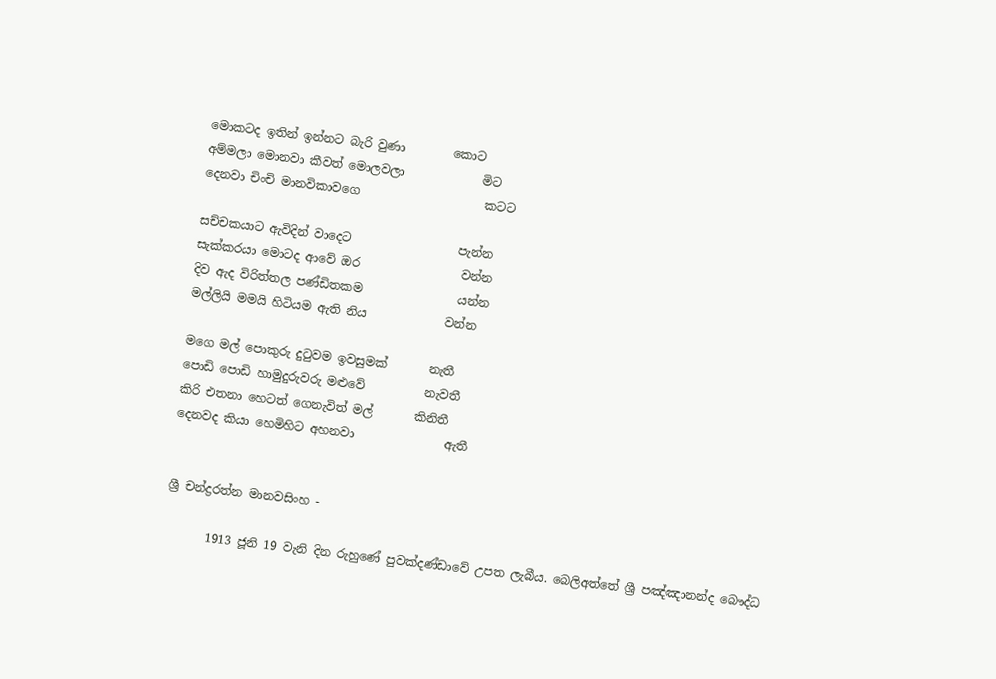මොකටද ඉතින් ඉන්නට බැරි වුණා        කොට
අම්මලා මොනවා කීවත් මොලවලා             මිට
දෙනවා චිංචි මානවිකාවගෙ                     කටට

සච්චකයාට ඇවිදින් වාදෙට                  පැන්න
සැක්කරයා මොටද ආවේ ඔර                 වන්න
දිව ඇද විරිත්තල පණ්ඩිතකම                යන්න
මල්ලියි මමයි හිටියම ඇති නිය             වන්න

මගෙ මල් පොකුරු දුටුවම ඉවසුමක්       නැතී
පොඩි පොඩි හාමුදුරුවරු මළුවේ          නැවතී
කිරි එතනා හෙටත් ගෙනැවිත් මල්       කිනිතී
දෙනවද කියා හෙමිහිට අහනවා               ඇතී


ශ්‍රී චන්ද්‍රරත්න මානවසිංහ -

       1913 ජූනි 19 වැනි දින රුහුණේ පුවක්දණ්ඩාවේ උපත ලැබීය. බෙලිඅත්තේ ශ්‍රී පඤ්ඤානන්ද බෞද්ධ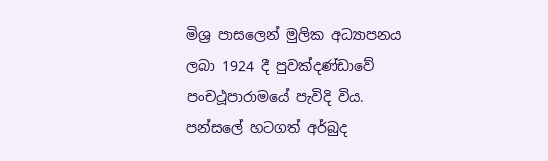මිශ්‍ර පාසලෙන් මුලික අධ්‍යාපනය ලබා 1924 දී පුවක්දණ්ඩාවේ පංචථූපාරාමයේ පැවිදි විය. පන්සලේ හටගත් අර්බුද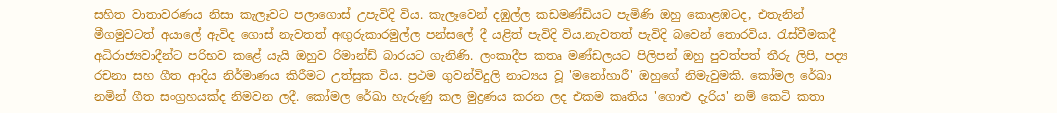සහිත වාතාවරණය නිසා කැලෑවට පලාගොස් උපැවිදි විය. කැලෑවෙන් දඹුල්ල කඩමණ්ඩියට පැමිණි ඔහු කොළඹටද, එතැනින් මීගමුවටත් අයාලේ ඇවිද ගොස් නැවතත් අඟුරුකාරමුල්ල පන්සලේ දී යළිත් පැවිදි විය.නැවතත් පැවිදි බවෙන් තොරවිය. රැස්වීමකදී අධිරාජ්‍යවාදීන්ට පරිභව කළේ යැයි ඔහුව රිමාන්ඩ් බාරයට ගැනිණි. ලංකාදීප කතෘ මණ්ඩලයට පිලිපන් ඔහු පුවත්පත් තීරු ලිපි, පද්‍ය රචනා සහ ගීත ආදිය නිර්මාණය කිරීමට උත්සුක විය. ප්‍රථම ගුවන්විදුලි නාට්‍යය වූ 'මනෝහාරී' ඔහු‍ගේ නිමැවුමකි. කෝමල රේඛා නමින් ගීත සංග්‍රහයක්ද නිමවන ලදී. කෝමල රේඛා හැරුණු කල මුද්‍රණය කරන ලද එකම කෘතිය 'ගොළු දැරිය' නම් කෙටි කතා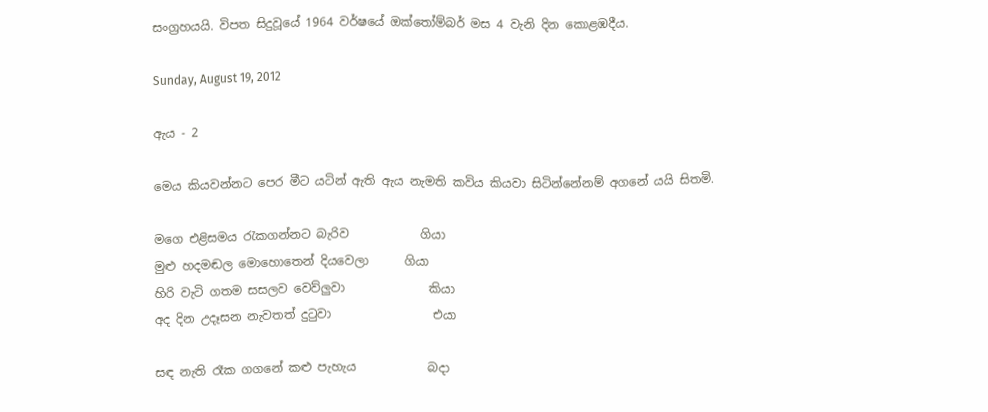සංග්‍රහයයි. විපත සිදුවූයේ 1964 වර්ෂයේ ඔක්තෝම්බර් මස 4 වැනි දින කොළඹදීය.

Sunday, August 19, 2012

ඇය - 2

මෙය කියවන්නට පෙර මීට යටින් ඇති ඇය නැමති කවිය කියවා සිටින්නේනම් අගනේ යයි සිතමි.

මගෙ එළිසමය රැකගන්නට බැරිව            ගියා
මුළු හදමඬල මොහොතෙන් දියවෙලා      ගියා
හිරි වැටි ගතම සසලව වෙව්ලුවා              කියා
අද දින උදෑසන නැවතත් දුටුවා                 එයා

සඳ නැති රෑක ගගනේ කළු පැහැය            බදා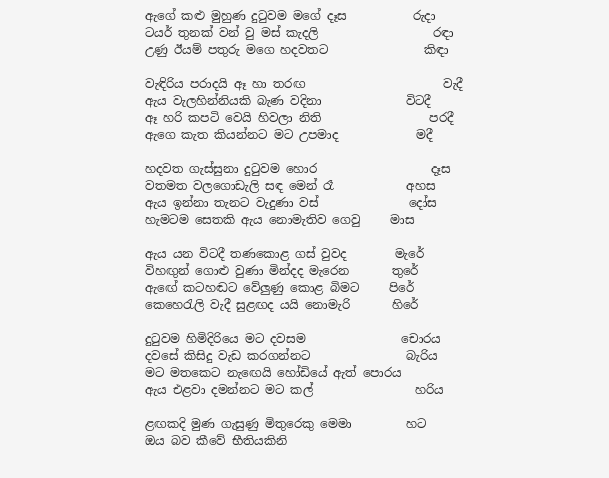ඇගේ කළු මුහුණ දුටුවම මගේ දෑස           රුදා
ටයර් තුනක් වන් වු මස් කැදලි                   රඳා
උණු ඊයම් පතුරු මගෙ හදවතට                කිඳා

වැඳිරිය පරාදයි ඈ හා තරඟ                       වැදී‍
ඇය වැලහින්නියකි බැණ වදිනා              විටදී
ඈ හරි කපටි වෙයි හිවලා නිති                  පරදී
ඇගෙ කැත කියන්නට මට උපමාද             මදී

හදවත ගැස්සුනා දුටුවම හොර                   දෑස
වතමත වලගොඩැලි සඳ මෙන් රෑ            අහස
ඇය ඉන්නා තැනට වැදුණා වස්               දෝස
හැමටම සෙතකි ඇය නොමැතිව ගෙවු     මාස

ඇය යන විටදී තණකොළ ගස් වුවද        මැරේ
විහඟුන් ගොළු වුණා මින්දද මැරෙන       තුරේ
ඇ‍‍ඟේ කටහඬට වේලුණු කොළ බිමට     පිරේ
කෙහෙරැලි වැදී සුළඟද යයි නොමැරි       හිරේ

දුටුවම හිමිදිරියෙ මට දවසම                චොරය
දවසේ කිසිදු වැඩ කරගන්නට                බැරිය
මට මතකෙට නැ‍ඟෙයි හෝඩියේ ඇත් පොරය
ඇය එළවා දමන්නට මට කල්                 හරිය

ළඟකදි මුණ ගැසුණු මිතුරෙකු මෙමා         හට
ඔය බව කීවේ භීතියකිනි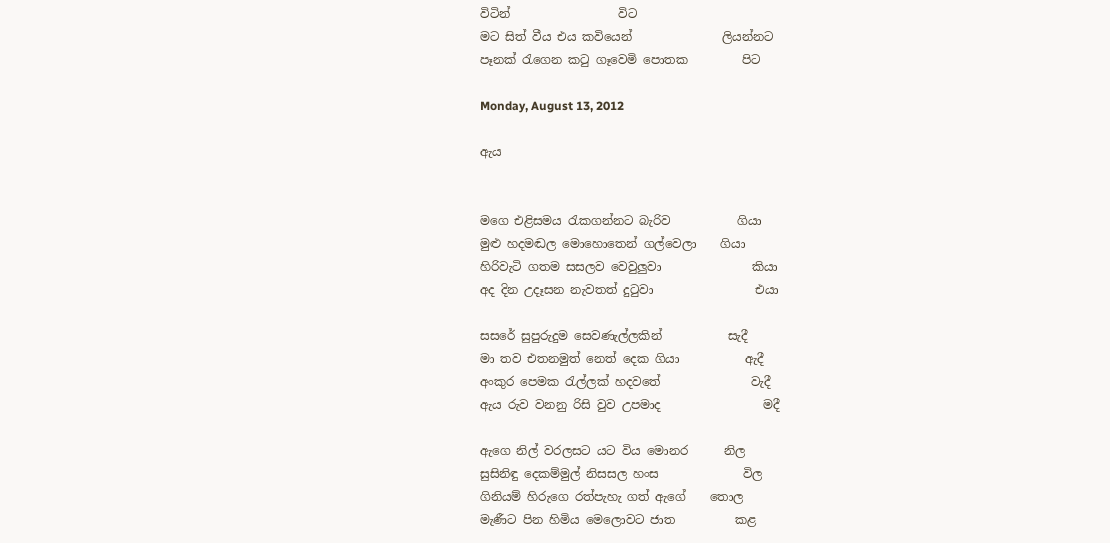විටින්                  විට
මට සිත් වීය එය කවියෙන්               ලියන්නට
පෑනක් රැගෙන කටු ගෑවෙමි පොතක         පිට

Monday, August 13, 2012

ඇය


මගෙ එළිසමය රැකගන්නට බැරිව           ගියා
මුළු හදමඬල මොහොතෙන් ගල්වෙලා    ගියා
හිරිවැටි ගතම සසලව වෙවුලුවා               කියා
අද දින උදෑසන නැවතත් දුටුවා                 එයා

සසරේ සුපුරුදුම සෙවණැල්ලකින්           සැදී
මා තව එතනමුත් නෙත් දෙක ගියා           ඇදී
අංකුර පෙමක රැල්ලක් හදවතේ               වැදී
ඇය රුව වනනු රිසි වුව උපමාද                 මදී

ඇගෙ නිල් වරලසට යට විය මොනර      නිල
සුසිනිඳු දෙකම්මුල් නිසසල හංස              විල
ගිනියම් හිරුගෙ රත්පැහැ ගත් ඇගේ    තොල
මැණීට පින හිමිය මෙලොවට ජාත          කළ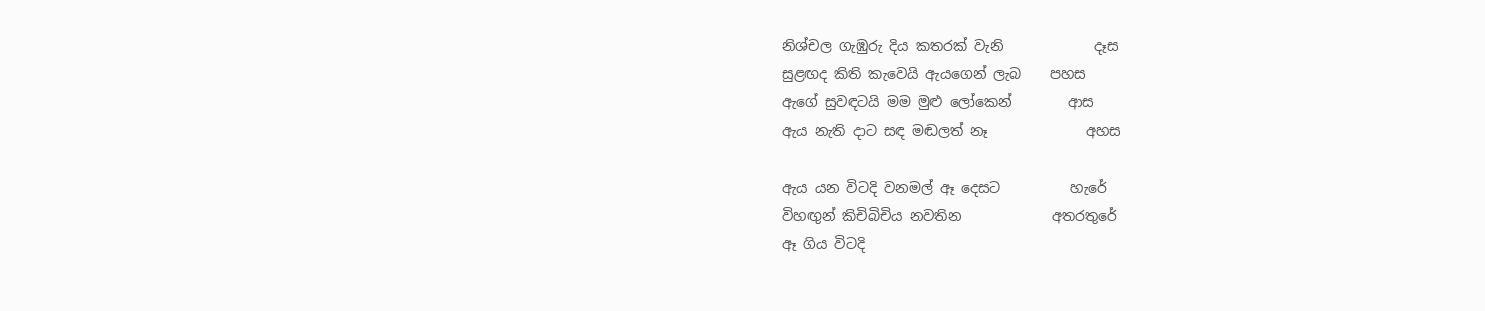නිශ්චල ගැඹුරු දිය කතරක් වැනි             දෑස
සුළඟද කිති කැවෙයි ඇයගෙන් ලැබ    පහස
ඇගේ සුවඳටයි මම මුළු ලෝකෙන්        ආස
ඇය නැති දාට සඳ මඬලත් නෑ              අහස

ඇය යන විටදි වනමල් ඈ දෙසට          හැරේ
විහඟුන් කිචිබිචිය නවතින             අතරතුරේ
ඈ ගිය විටදි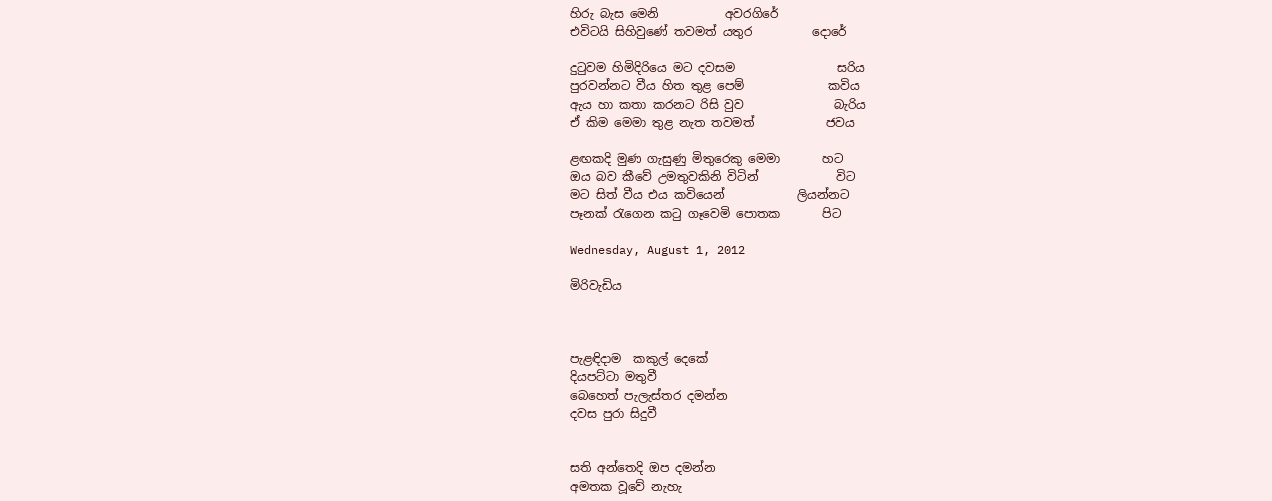හිරු බැස මෙනි           අවරගිරේ
එවිටයි සිහිවුණේ තවමත් යතුර          දොරේ

දුටුවම හිමිදිරියෙ මට දවසම                 සරිය‍
පුරවන්නට වීය හිත තුළ පෙම්              කවිය
ඇය හා කතා කරනට රිසි වුව               බැරිය
ඒ කිම මෙමා තුළ නැත තවමත්            ජවය

ළඟකදි මුණ ගැසුණු මිතුරෙකු මෙමා       හට
ඔය බව කීවේ උමතුවකිනි විටින්             විට
මට සිත් වීය එය කවියෙන්            ලියන්නට
පෑනක් රැගෙන කටු ගෑවෙමි පොතක       පිට

Wednesday, August 1, 2012

මිරිවැඩිය



පැළඳිදාම  කකුල් දෙකේ
දියපට්ටා මතුවී
බෙහෙත් පැලැස්තර දමන්න
දවස පුරා සිදුවී


සති අන්තෙදි ඔප දමන්න
අමතක වූවේ නැහැ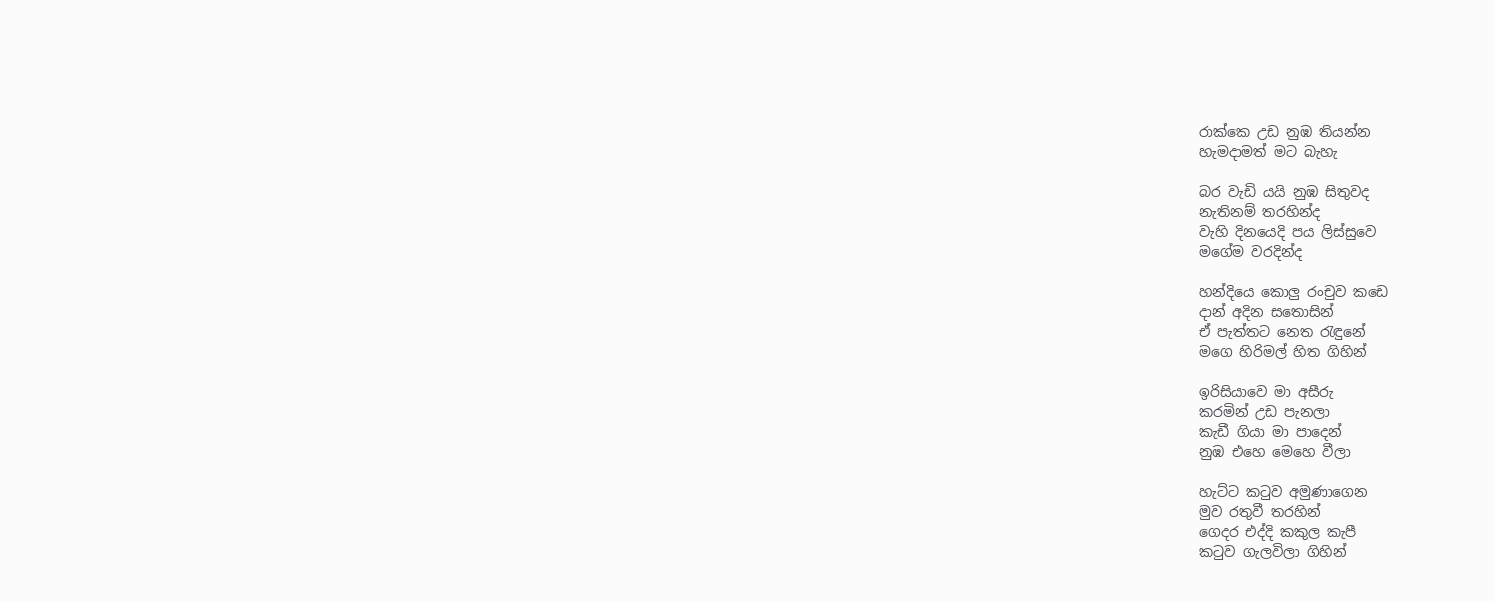රාක්කෙ උඩ නුඹ තියන්න
හැමදාමත් මට බැහැ

බර වැඩි යයි නුඹ සිතුවද
නැතිනම් තරහින්ද
වැහි දිනයෙදි පය ලිස්සුවෙ
මගේම වරදින්ද

හන්දියෙ කොලු රංචුව කඩෙ
දාන් අදින සතොසින්
ඒ පැත්තට නෙත රැඳුනේ
මගෙ හිරිමල් හිත ගිහින්

ඉරිසියාවෙ මා අසීරු
කරමින් උඩ පැනලා
කැඩී ගියා මා පාදෙන්
නුඹ එහෙ මෙහෙ වීලා

හැට්ට කටුව අමුණාගෙන
මුව රතුවී තරහින්
ගෙදර එද්දි කකුල කැපී
කටුව ගැලවිලා ගිහින්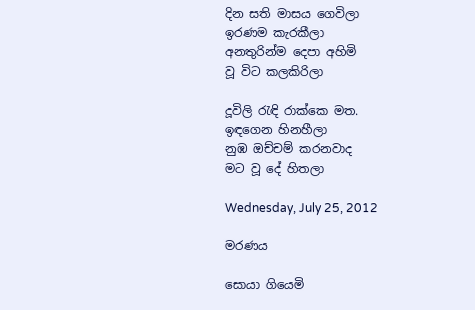දින සති මාසය ගෙවිලා
ඉරණම කැරකීලා
අනතුරින්ම දෙපා අහිමි
වූ විට කලකිරිලා

දූවිලි රැඳි රාක්කෙ මත.
ඉඳගෙන හිනහීලා
නුඹ ඔච්චම් කරනවාද
මට වූ දේ හිතලා

Wednesday, July 25, 2012

මරණය

සොයා ගියෙමි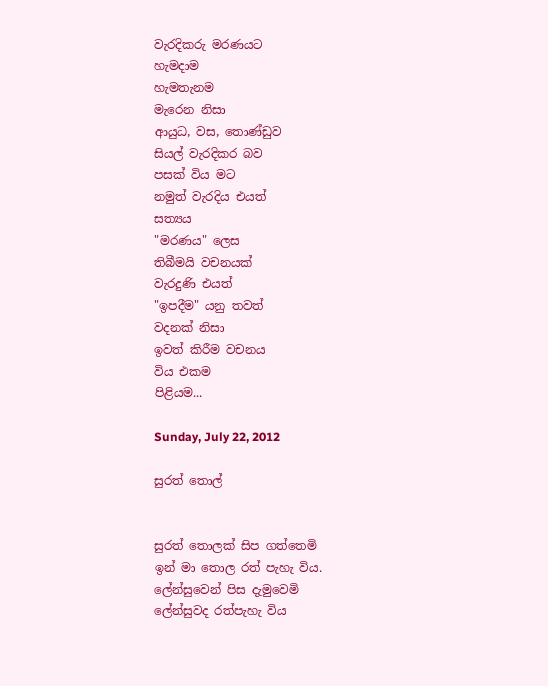වැරදිකරු මරණයට
හැමදාම
හැමතැනම
මැරෙන නිසා
ආයුධ, වස, තොණ්ඩුව
සියල් වැරදිකර බව
පසක් විය මට
නමුත් වැරදිය එයත්
සත්‍යය
"මරණය" ලෙස
තිබීමයි වචනයක්
වැරදුණි එයත්
"ඉපදීම" යනු තවත්
වදනක් නිසා
ඉවත් කිරීම වචනය
විය එකම
පිළියම...

Sunday, July 22, 2012

සුරත් තොල්


සුරත් තොලක් සිප ගත්තෙමි
ඉන් මා තොල රත් පැහැ විය.
ලේන්සුවෙන් පිස දැමුවෙමි
ලේන්සුවද රත්පැහැ විය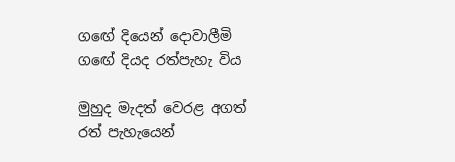ග‍ඟේ දියෙන් දොවාලීමි
ග‍ඟේ දියද රත්පැහැ විය

මුහුද මැදත් වෙරළ අගත්
රත් පැහැයෙන්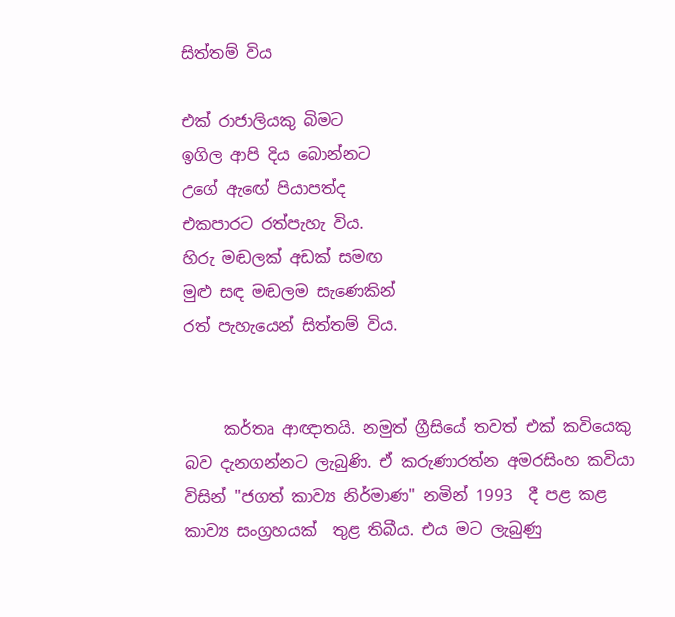සිත්තම් විය

එක් රාජාලි‍යකු බිමට
ඉගිල ආපි දිය බොන්නට
උගේ ඇ‍ඟේ පියාපත්ද
එකපාරට රත්පැහැ විය.
හිරු මඬලක් අඩක් සමඟ
මුළු සඳ මඬලම සැණෙකින්
රත් පැහැයෙන් සිත්තම් විය.


     කර්තෘ ආඥාතයි. නමුත් ග්‍රීසියේ තවත් එක් කවියෙකු බව දැනගන්නට ලැබුණි. ඒ කරුණාරත්න අමරසිංහ කවියා විසින් "ජගත් කාව්‍ය නිර්මාණ" නමින් 1993  දී පළ කළ කාව්‍ය සංග්‍රහයක්  තුළ තිබීය. එය මට ලැබුණු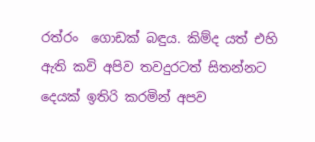රත්රං  ගොඩක් බඳුය. කිම්ද යත් එහි ඇති කවි අපිව තවදුරටත් සිතන්නට දෙයක් ඉතිරි කරමින් අපව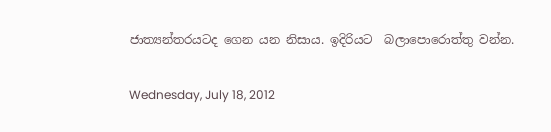ජාත්‍යන්තරයටද ගෙන යන නිසාය. ඉදිරියට  බලාපොරොත්තු වන්න.

Wednesday, July 18, 2012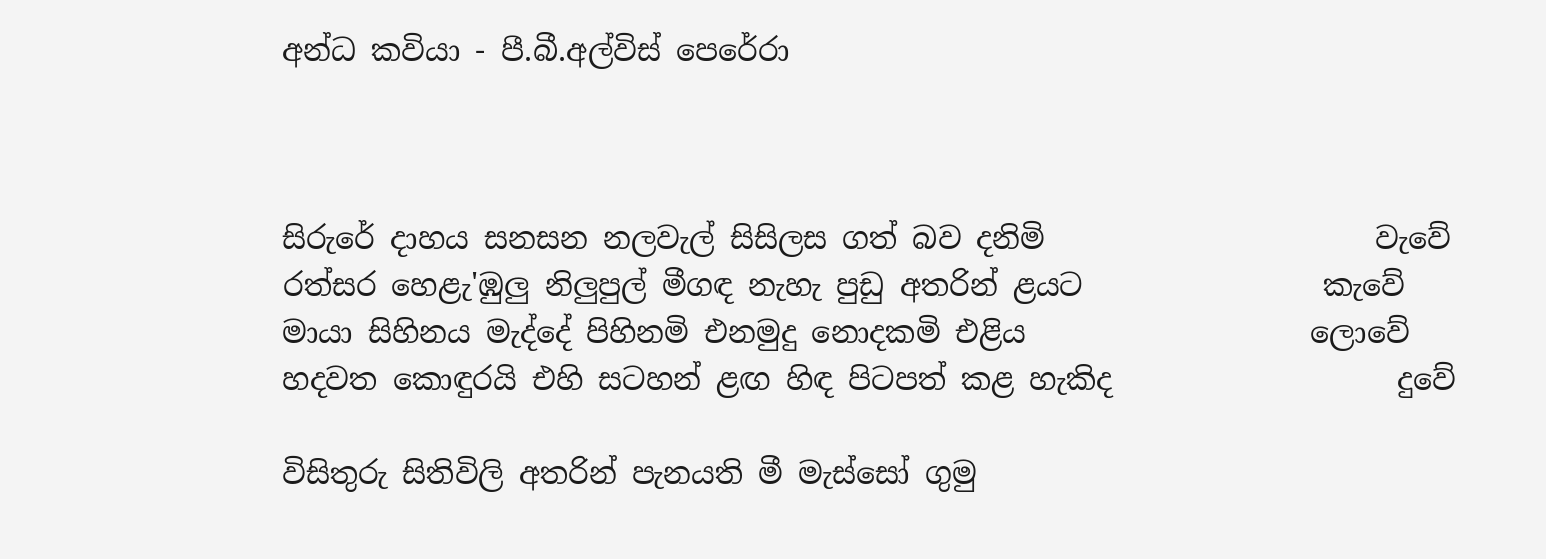අන්ධ කවියා - පී.බී.අල්විස් පෙරේරා



සිරුරේ දාහය සනසන නලවැල් සිසිලස ගත් බව දනිමි                      වැවේ
රත්සර හෙළැ'ඹුලු නිලුපුල් මීගඳ නැහැ පුඩු අතරින් ළයට                කැවේ
මායා සිහිනය මැද්දේ පිහිනමි එනමුදු නොදකමි එළිය                   ලොවේ
හදවත කොඳුරයි එහි සටහන් ළඟ හිඳ පිටපත් කළ හැකිද                   දුවේ

විසිතුරු සිතිවිලි අතරින් පැනයති මී මැස්සෝ ගුමු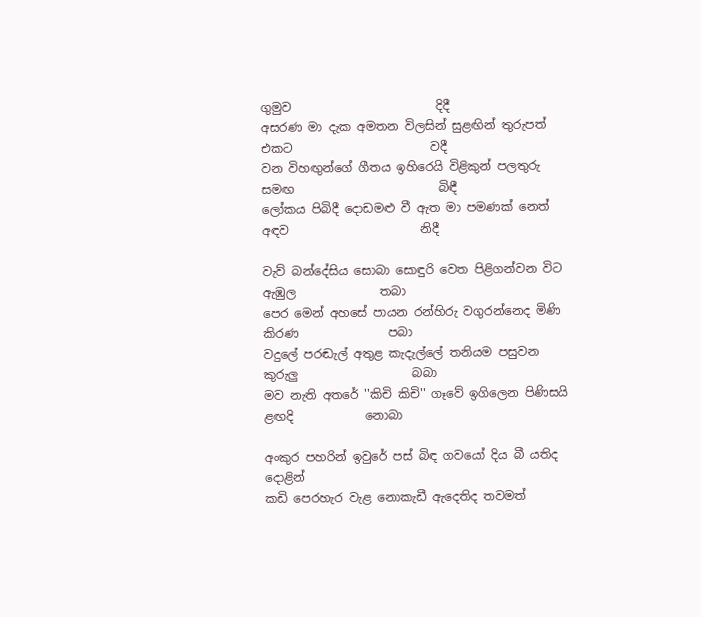ගුමුව                        දිදී
අසරණ මා දැක අමතන විලසින් සුළඟින් තුරුපත් එකට                       වදී
වන විහඟුන්ගේ ගීතය ඉහිරෙයි විළිකුන් පලතුරු සමඟ                        බිඳී
ලෝකය පිබිදී දොඩමළු වී ඇත මා පමණක් නෙත් අඳව                      නිදී

වැව් බන්දේසිය සොබා සොඳුරි වෙත පිළිගන්වන විට ඇඹුල              තබා
පෙර මෙන් අහසේ පායන රන්හිරු වගුරන්නෙද මිණි කිරණ               පබා
වදුලේ පරඬැල් අතුළ කැදැල්ලේ තනියම පසුවන කුරුලු                   බබා
මව නැති අතරේ ''කිචි කිචි'' ගෑවේ ඉගිලෙන පිණිසයි ළඟදි            නොබා

අංකුර පහරින් ඉවුරේ පස් බිඳ ගවයෝ දිය බී යතිද                        දොළින්
කඩි පෙරහැර වැළ නොකැඩී ඇදෙතිද තවමත්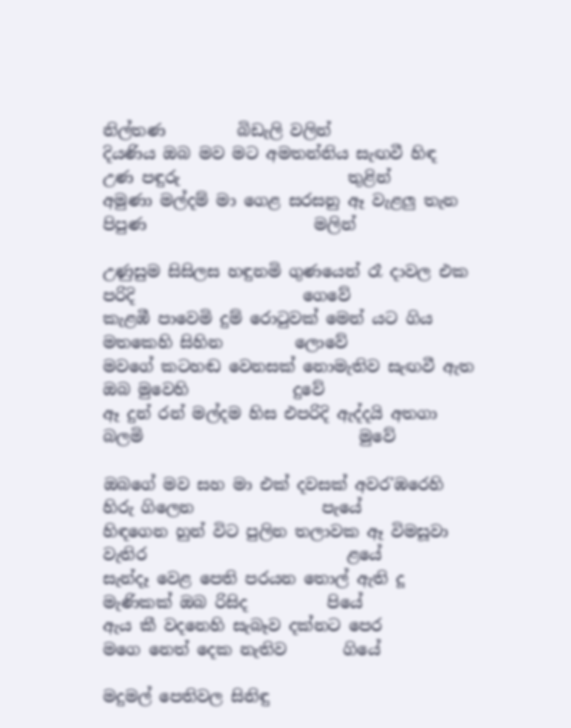නිල්තණ         බිඩැලි වලින්
දියණිය ඔබ මව මට අමතන්නිය සැඟවී හිඳ උණ පඳුරු                     තුළින්
අමුණා මල්දම් මා ගෙළ සරසනු ඈ වැළලු තැන පිපුණ                     මලින්

උණුසුම සිසිලස හඳුනමි ගුණයෙන් රෑ දාවල එක පරිදි                     ගෙවේ
කැළඹී පාවෙමි දුම් රොටුවක් මෙන් යට ගිය මතකෙහි සිහින         ලොවේ
මවගේ කටහඬ වෙනසක් නොමැතිව සැඟවී ඇත ඔබ මුවෙහි             දුවේ
ඈ දුන් රන් මල්දම හිස එපරිදි ඇද්දයි අතගා බලමි                           මුවේ

ඔබගේ මව සහ මා එක් දවසක් අවර'ඹරෙහි හිරු ගිලෙන                පැයේ
හිඳගෙන හුන් විට පුලින තලාවක ඈ විමසූවා වැතිර                         ළයේ
සැන්දෑ වෙළ පෙති පරයන තොල් ඇති දූ මැණිකක් ඔබ රිසිද          පියේ
ඇය කී වදනෙහි සැබෑව දක්නට පෙර මගෙ ‍නෙත් දෙක නැතිව       ගියේ

මදුමල් පෙතිවල සිනිඳු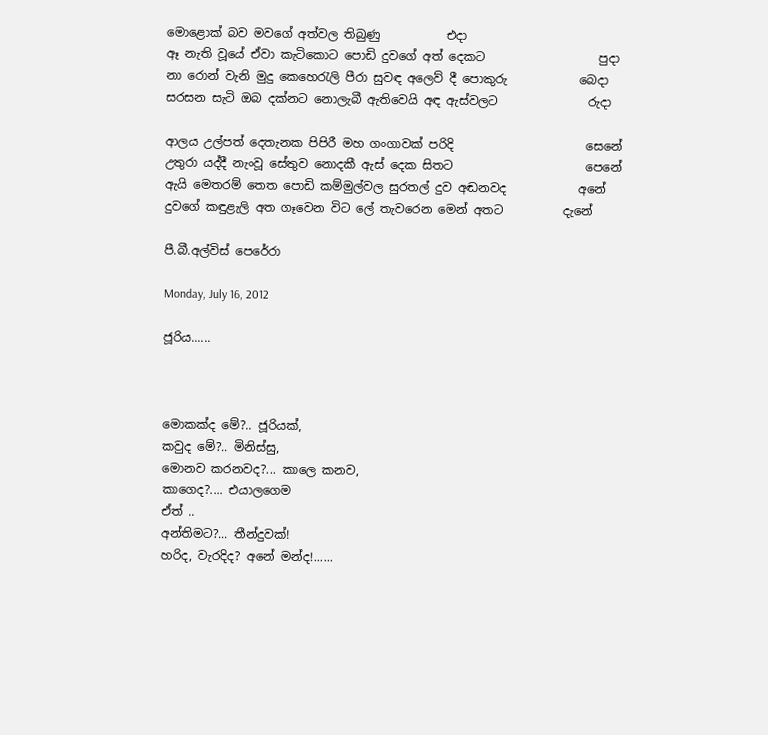මොළොක් බව මවගේ අත්වල තිබුණු           එදා
ඈ නැති වූයේ ඒවා කැටිකොට පොඩි දුවගේ අත් දෙකට                   පුදා
නා රොන් වැනි මුදු කෙහෙරැලි පීරා සුවඳ අලෙව් දී පොකුරු            බෙදා
සරසන සැටි ඔබ දක්නට නොලැබී ඇතිවෙයි අඳ ඇස්වලට               රුදා

ආලය උල්පත් දෙතැනක පිපිරී මහ ගංගාවක් පරිදි                      සෙනේ
උතුරා යද්දී නැංවූ සේතුව නොදකී ඇස් දෙක සිතට                      පෙනේ
ඇයි මෙතරම් තෙත පොඩි කම්මුල්වල සුරතල් දුව අඬනවද            අනේ
දුවගේ කඳුළැලි අත ගෑවෙන විට ලේ තැවරෙන මෙන් අතට          දැනේ

පී.බී.අල්විස් පෙරේරා

Monday, July 16, 2012

ජූරිය......



මොකක්ද මේ?.. ජූරියක්,
කවුද මේ?.. මිනිස්සු,
මොනව කරනවද?... කාලෙ කනව,
කාගෙද?.... එයාලගෙම
ඒත් ..
අන්තිමට?... තීන්දුවක්!
හරිද, වැරදිද? අනේ මන්ද!......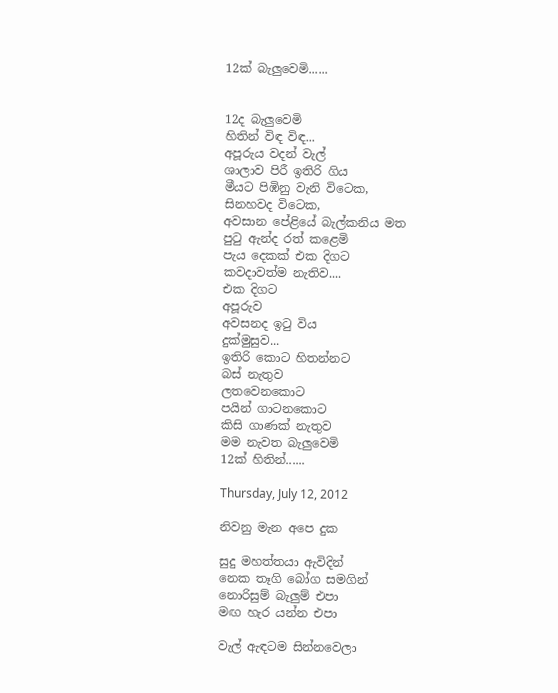12ක් බැලුවෙමි......


12ද බැලුවෙමි
හිතින් විඳ විඳ...
අපූරුය වදන් වැල්
ශාලාව පිරී ඉතිරි ගිය
මීයට පිඹිනු වැනි විටෙක,
සිනහවද විටෙක,
අවසාන පේළියේ බැල්කනිය මත
පුටු ඇන්ද රත් කළෙමි
පැය දෙකක් එක දිගට
කවදාවත්ම නැතිව....
එක දිගට
අපූරුව
අවසනද ඉටු විය
දුක්මුසුව...
ඉතිරි කොට හිතන්නට
බස් නැතුව
ලතවෙනකොට
පයින් ගාටනකොට
කිසි ගාණක් නැතුව
මම නැවත බැලුවෙමි
12ක් හිතින්......

Thursday, July 12, 2012

නිවනු මැන අපෙ දුක

සුදු මහත්තයා ඇවිදින්
නෙක තෑගි බෝග සමගින්
නොරිසුම් බැලුම් එපා
මඟ හැර යන්න එපා

වැල් ඇඳටම සින්නවෙලා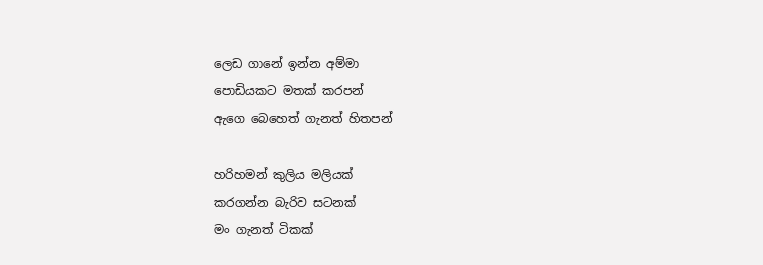ලෙඩ ගානේ ඉන්න අම්මා
පොඩියකට මතක් කරපන්
ඇගෙ බෙහෙත් ගැනත් හිතපන්

හරිහමන් කුලිය මලියක්
කරගන්න බැරිව සටනක්
මං ගැනත් ටිකක්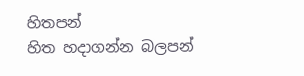හිතපන්
හිත හදාගන්න බලපන්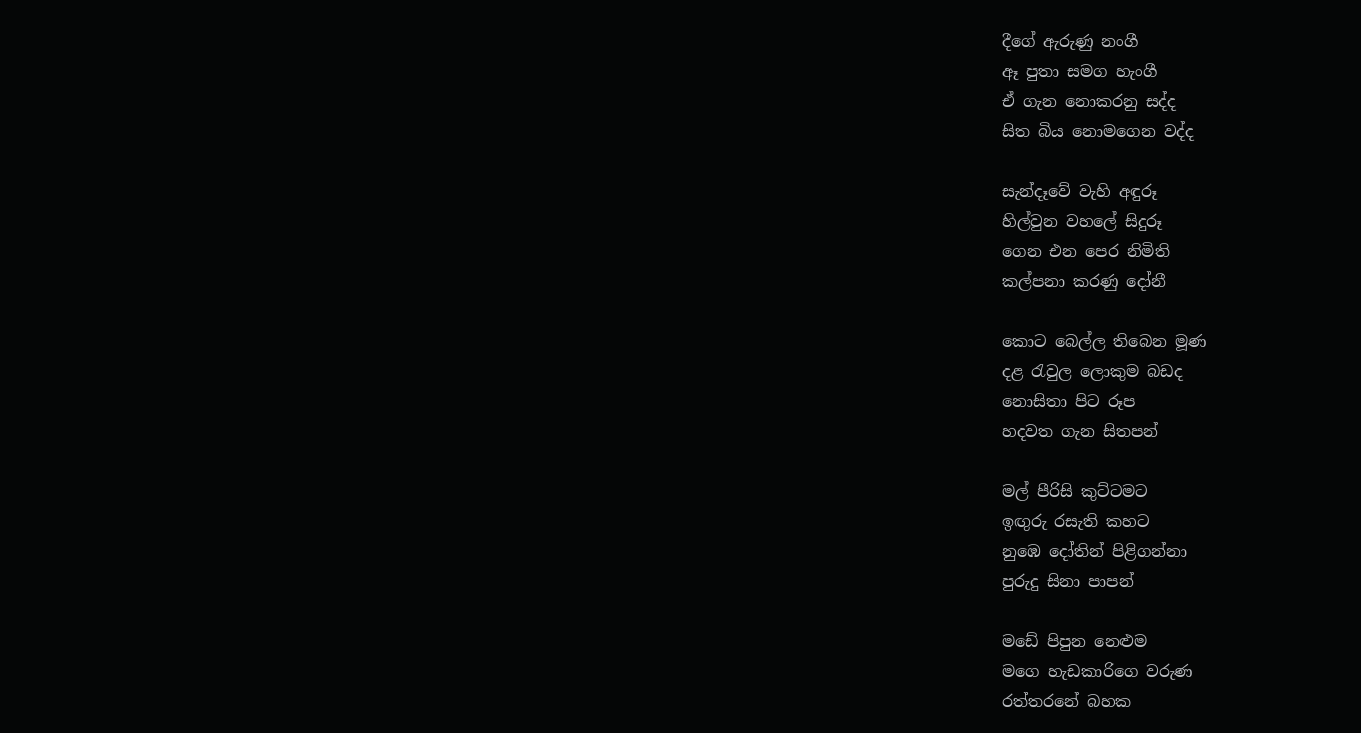දීගේ ඇරුණු නංගී
ඈ පුතා සමග හැංගී
ඒ ගැන නොකරනු සද්ද
සිත බිය නොමගෙන වද්ද

සැන්දෑවේ වැහි අඳුරූ
හිල්වුන වහලේ සිදුරූ
ගෙන එන පෙර නිමිති
කල්පනා කරණු දෝනී

කොට බෙල්ල තිබෙන මූණ
දළ රැවුල ‍‍ලොකුම බඩද
නොසිතා පිට රූප
හදවත ගැන සිතපන්

මල් පීරිසි කුට්ටමට
ඉඟුරු රසැති කහට
නුඹෙ දෝතින් පිළිගන්නා
පුරුදු සිනා පාපන්

මඩේ පිපුන නෙළුම
මගෙ හැඩකාරිගෙ වරුණ
රත්තරනේ බහක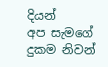දියන්
අප සැමගේ දුකම නිවන්